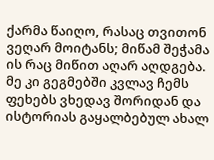ქარმა წაიღო, რასაც თვითონ ვეღარ მოიტანს; მიწამ შეჭამა ის რაც მიწით აღარ აღდგება. მე კი გეგმებში კვლავ ჩემს ფეხებს ვხედავ შორიდან და ისტორიას გაყალბებულ ახალ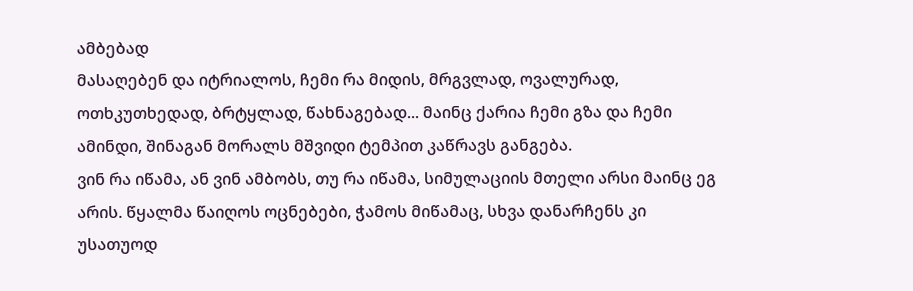ამბებად
მასაღებენ და იტრიალოს, ჩემი რა მიდის, მრგვლად, ოვალურად, ოთხკუთხედად, ბრტყლად, წახნაგებად... მაინც ქარია ჩემი გზა და ჩემი ამინდი, შინაგან მორალს მშვიდი ტემპით კაწრავს განგება.
ვინ რა იწამა, ან ვინ ამბობს, თუ რა იწამა, სიმულაციის მთელი არსი მაინც ეგ არის. წყალმა წაიღოს ოცნებები, ჭამოს მიწამაც, სხვა დანარჩენს კი უსათუოდ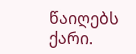წაიღებს ქარი.